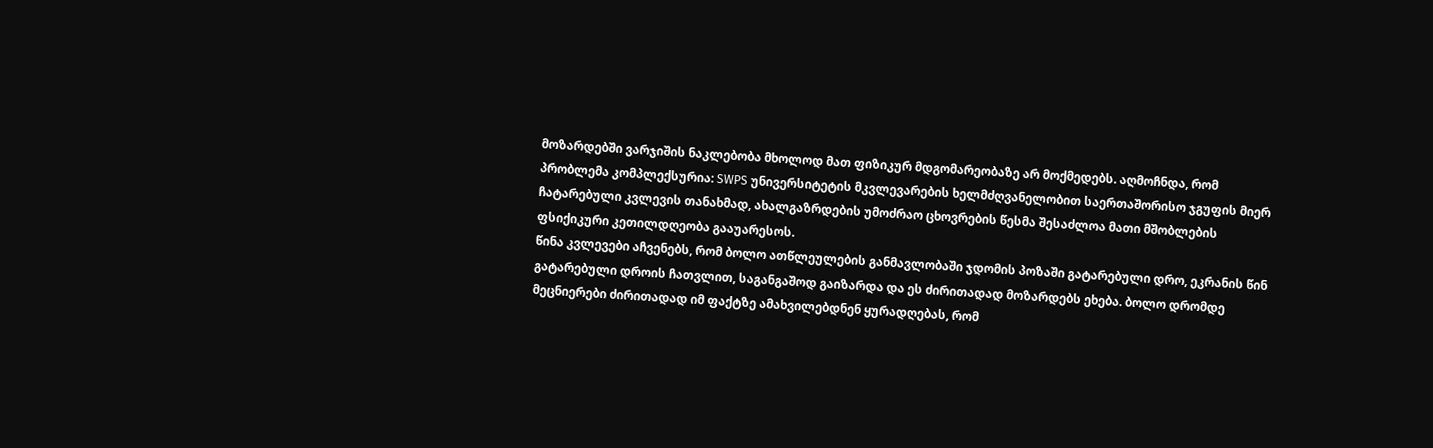მოზარდებში ვარჯიშის ნაკლებობა მხოლოდ მათ ფიზიკურ მდგომარეობაზე არ მოქმედებს. აღმოჩნდა, რომ პრობლემა კომპლექსურია: SWPS უნივერსიტეტის მკვლევარების ხელმძღვანელობით საერთაშორისო ჯგუფის მიერ ჩატარებული კვლევის თანახმად, ახალგაზრდების უმოძრაო ცხოვრების წესმა შესაძლოა მათი მშობლების ფსიქიკური კეთილდღეობა გააუარესოს.
წინა კვლევები აჩვენებს, რომ ბოლო ათწლეულების განმავლობაში ჯდომის პოზაში გატარებული დრო, ეკრანის წინ გატარებული დროის ჩათვლით, საგანგაშოდ გაიზარდა და ეს ძირითადად მოზარდებს ეხება. ბოლო დრომდე მეცნიერები ძირითადად იმ ფაქტზე ამახვილებდნენ ყურადღებას, რომ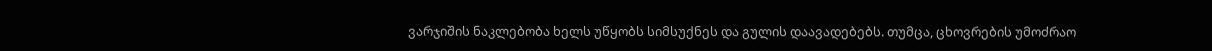ვარჯიშის ნაკლებობა ხელს უწყობს სიმსუქნეს და გულის დაავადებებს. თუმცა, ცხოვრების უმოძრაო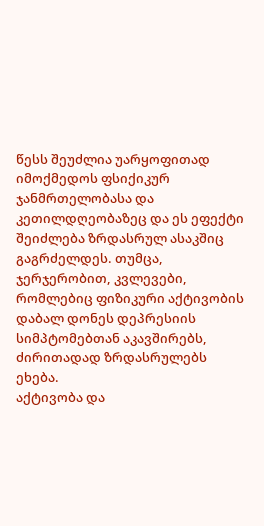წესს შეუძლია უარყოფითად იმოქმედოს ფსიქიკურ ჯანმრთელობასა და კეთილდღეობაზეც და ეს ეფექტი შეიძლება ზრდასრულ ასაკშიც გაგრძელდეს. თუმცა, ჯერჯერობით, კვლევები, რომლებიც ფიზიკური აქტივობის დაბალ დონეს დეპრესიის სიმპტომებთან აკავშირებს, ძირითადად ზრდასრულებს ეხება.
აქტივობა და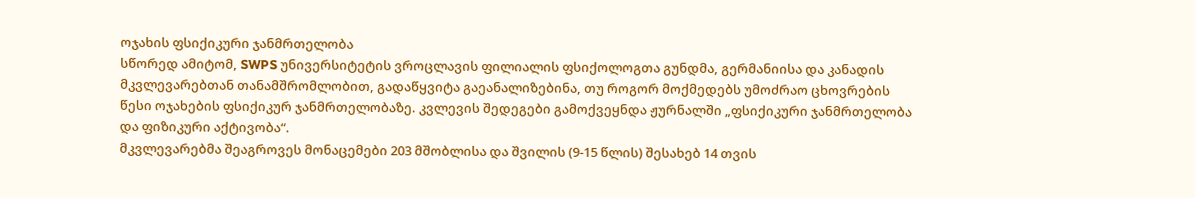ოჯახის ფსიქიკური ჯანმრთელობა
სწორედ ამიტომ, SWPS უნივერსიტეტის ვროცლავის ფილიალის ფსიქოლოგთა გუნდმა, გერმანიისა და კანადის მკვლევარებთან თანამშრომლობით, გადაწყვიტა გაეანალიზებინა, თუ როგორ მოქმედებს უმოძრაო ცხოვრების წესი ოჯახების ფსიქიკურ ჯანმრთელობაზე. კვლევის შედეგები გამოქვეყნდა ჟურნალში „ფსიქიკური ჯანმრთელობა და ფიზიკური აქტივობა“.
მკვლევარებმა შეაგროვეს მონაცემები 203 მშობლისა და შვილის (9-15 წლის) შესახებ 14 თვის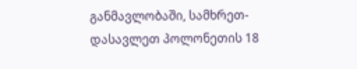განმავლობაში, სამხრეთ-დასავლეთ პოლონეთის 18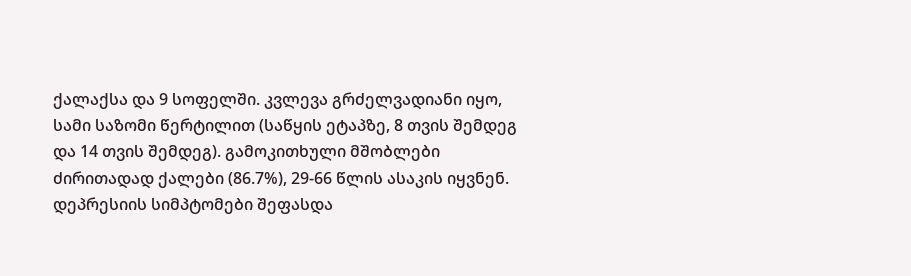ქალაქსა და 9 სოფელში. კვლევა გრძელვადიანი იყო, სამი საზომი წერტილით (საწყის ეტაპზე, 8 თვის შემდეგ და 14 თვის შემდეგ). გამოკითხული მშობლები ძირითადად ქალები (86.7%), 29-66 წლის ასაკის იყვნენ. დეპრესიის სიმპტომები შეფასდა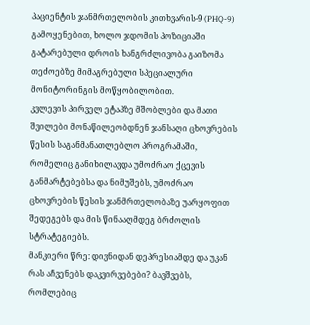პაციენტის ჯანმრთელობის კითხვარის-9 (PHQ-9) გამოყენებით, ხოლო ჯდომის პოზიციაში გატარებული დროის ხანგრძლივობა გაიზომა თეძოებზე მიმაგრებული სპეციალური მონიტორინგის მოწყობილობით.
კვლევის პირველ ეტაპზე მშობლები და მათი შვილები მონაწილეობდნენ ჯანსაღი ცხოვრების წესის საგანმანათლებლო პროგრამაში, რომელიც განიხილავდა უმოძრაო ქცევის განმარტებებსა და ნიმუშებს, უმოძრაო ცხოვრების წესის ჯანმრთელობაზე უარყოფით შედეგებს და მის წინააღმდეგ ბრძოლის სტრატეგიებს.
მანკიერი წრე: დივნიდან დეპრესიამდე და უკან
რას აჩვენებს დაკვირვებები? ბავშვებს, რომლებიც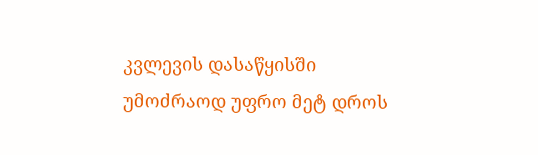კვლევის დასაწყისში უმოძრაოდ უფრო მეტ დროს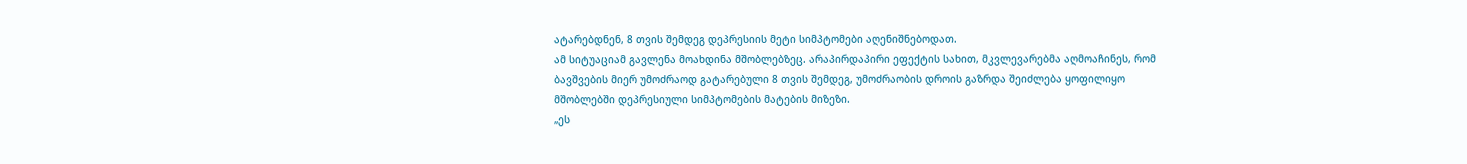ატარებდნენ, 8 თვის შემდეგ დეპრესიის მეტი სიმპტომები აღენიშნებოდათ.
ამ სიტუაციამ გავლენა მოახდინა მშობლებზეც. არაპირდაპირი ეფექტის სახით, მკვლევარებმა აღმოაჩინეს, რომ ბავშვების მიერ უმოძრაოდ გატარებული 8 თვის შემდეგ, უმოძრაობის დროის გაზრდა შეიძლება ყოფილიყო მშობლებში დეპრესიული სიმპტომების მატების მიზეზი.
„ეს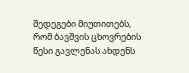შედეგები მიუთითებს, რომ ბავშვის ცხოვრების წესი გავლენას ახდენს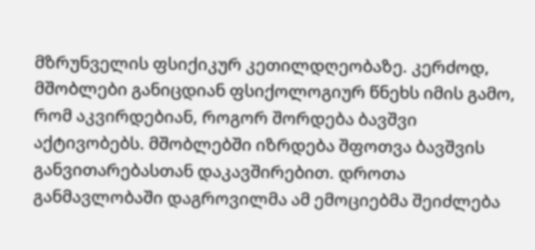მზრუნველის ფსიქიკურ კეთილდღეობაზე. კერძოდ, მშობლები განიცდიან ფსიქოლოგიურ წნეხს იმის გამო, რომ აკვირდებიან, როგორ შორდება ბავშვი აქტივობებს. მშობლებში იზრდება შფოთვა ბავშვის განვითარებასთან დაკავშირებით. დროთა განმავლობაში დაგროვილმა ამ ემოციებმა შეიძლება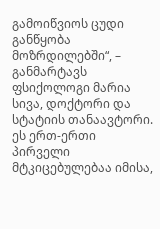გამოიწვიოს ცუდი განწყობა მოზრდილებში“, – განმარტავს ფსიქოლოგი მარია სივა, დოქტორი და სტატიის თანაავტორი.
ეს ერთ-ერთი პირველი მტკიცებულებაა იმისა,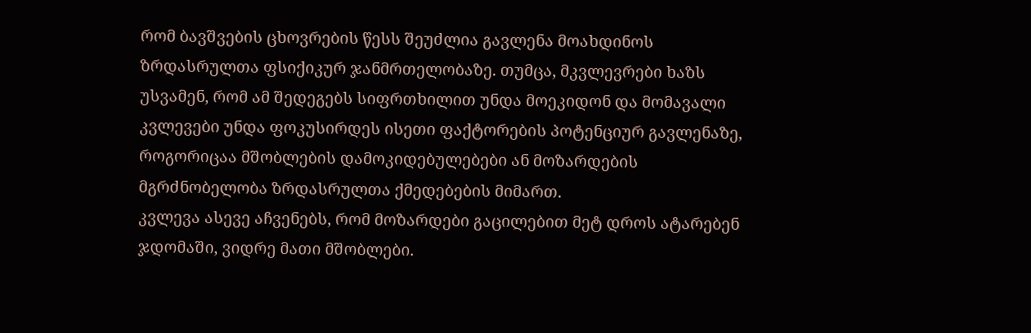რომ ბავშვების ცხოვრების წესს შეუძლია გავლენა მოახდინოს ზრდასრულთა ფსიქიკურ ჯანმრთელობაზე. თუმცა, მკვლევრები ხაზს უსვამენ, რომ ამ შედეგებს სიფრთხილით უნდა მოეკიდონ და მომავალი კვლევები უნდა ფოკუსირდეს ისეთი ფაქტორების პოტენციურ გავლენაზე, როგორიცაა მშობლების დამოკიდებულებები ან მოზარდების მგრძნობელობა ზრდასრულთა ქმედებების მიმართ.
კვლევა ასევე აჩვენებს, რომ მოზარდები გაცილებით მეტ დროს ატარებენ ჯდომაში, ვიდრე მათი მშობლები.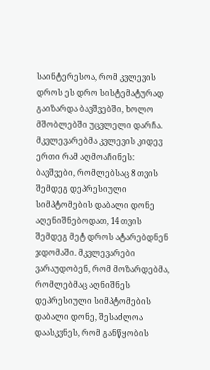საინტერესოა, რომ კვლევის დროს ეს დრო სისტემატურად გაიზარდა ბავშვებში, ხოლო მშობლებში უცვლელი დარჩა.
მკვლევარებმა კვლევის კიდევ ერთი რამ აღმოაჩინეს: ბავშვები, რომლებსაც 8 თვის შემდეგ დეპრესიული სიმპტომების დაბალი დონე აღენიშნებოდათ, 14 თვის შემდეგ მეტ დროს ატარებდნენ ჯდომაში. მკვლევარები ვარაუდობენ, რომ მოზარდებმა, რომლებმაც აღნიშნეს დეპრესიული სიმპტომების დაბალი დონე, შესაძლოა დაასკვნეს, რომ განწყობის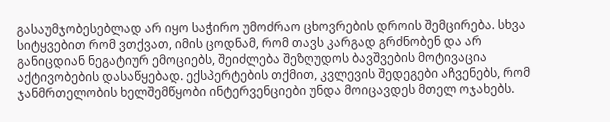გასაუმჯობესებლად არ იყო საჭირო უმოძრაო ცხოვრების დროის შემცირება. სხვა სიტყვებით რომ ვთქვათ, იმის ცოდნამ, რომ თავს კარგად გრძნობენ და არ განიცდიან ნეგატიურ ემოციებს, შეიძლება შეზღუდოს ბავშვების მოტივაცია აქტივობების დასაწყებად. ექსპერტების თქმით, კვლევის შედეგები აჩვენებს, რომ ჯანმრთელობის ხელშემწყობი ინტერვენციები უნდა მოიცავდეს მთელ ოჯახებს.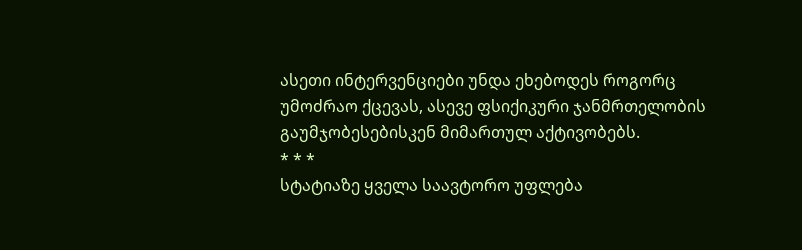ასეთი ინტერვენციები უნდა ეხებოდეს როგორც უმოძრაო ქცევას, ასევე ფსიქიკური ჯანმრთელობის გაუმჯობესებისკენ მიმართულ აქტივობებს.
* * *
სტატიაზე ყველა საავტორო უფლება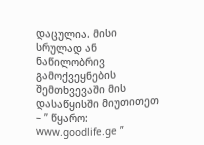დაცულია. მისი სრულად ან ნაწილობრივ გამოქვეყნების შემთხვევაში მის დასაწყისში მიუთითეთ – ” წყარო: www.goodlife.ge ”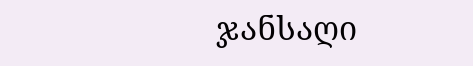ჯანსაღი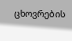ცხოვრების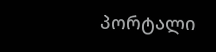პორტალი